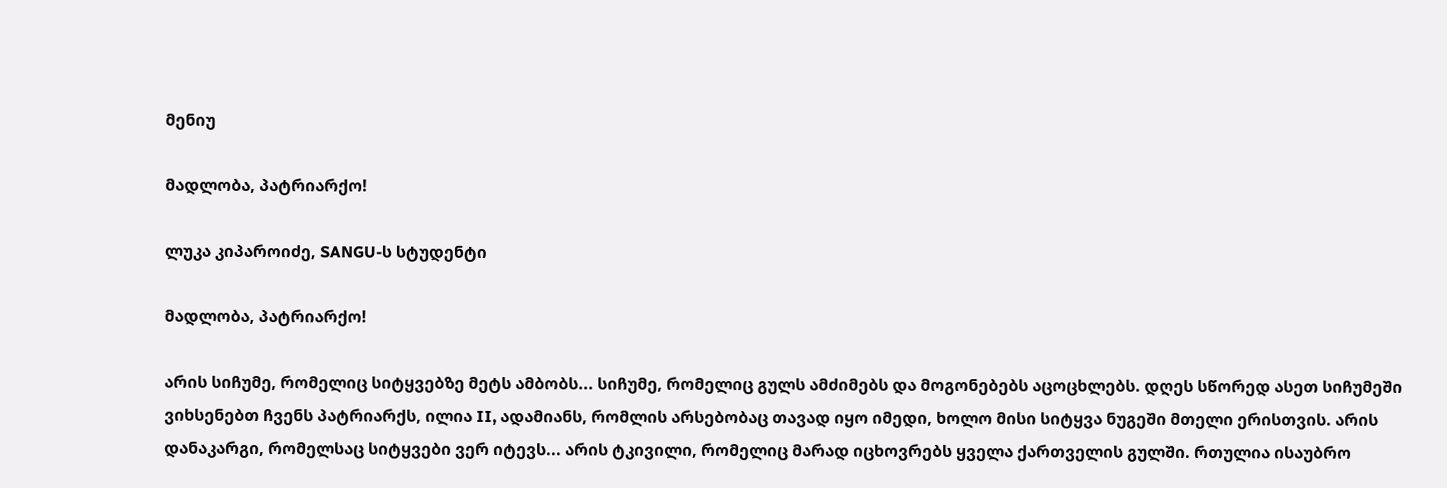მენიუ

მადლობა, პატრიარქო!

ლუკა კიპაროიძე, SANGU-ს სტუდენტი

მადლობა, პატრიარქო!

არის სიჩუმე, რომელიც სიტყვებზე მეტს ამბობს... სიჩუმე, რომელიც გულს ამძიმებს და მოგონებებს აცოცხლებს. დღეს სწორედ ასეთ სიჩუმეში ვიხსენებთ ჩვენს პატრიარქს, ილია II, ადამიანს, რომლის არსებობაც თავად იყო იმედი, ხოლო მისი სიტყვა ნუგეში მთელი ერისთვის. არის დანაკარგი, რომელსაც სიტყვები ვერ იტევს... არის ტკივილი, რომელიც მარად იცხოვრებს ყველა ქართველის გულში. რთულია ისაუბრო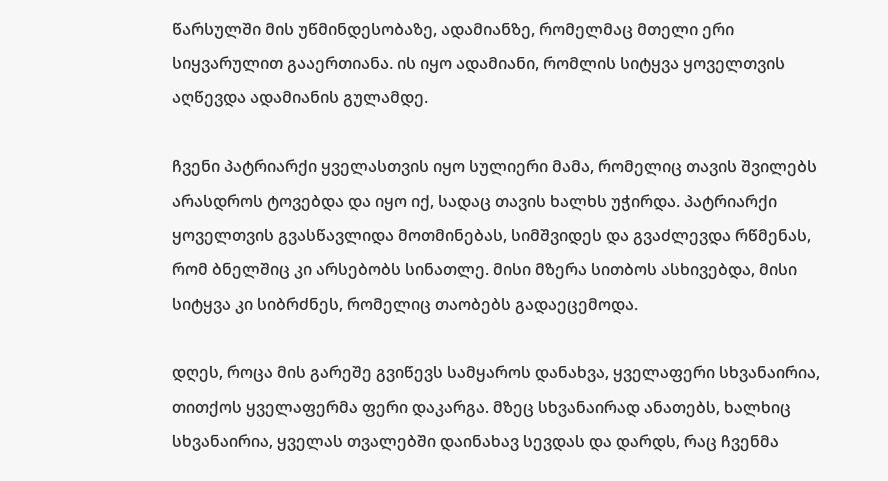წარსულში მის უწმინდესობაზე, ადამიანზე, რომელმაც მთელი ერი სიყვარულით გააერთიანა. ის იყო ადამიანი, რომლის სიტყვა ყოველთვის აღწევდა ადამიანის გულამდე.

ჩვენი პატრიარქი ყველასთვის იყო სულიერი მამა, რომელიც თავის შვილებს არასდროს ტოვებდა და იყო იქ, სადაც თავის ხალხს უჭირდა. პატრიარქი ყოველთვის გვასწავლიდა მოთმინებას, სიმშვიდეს და გვაძლევდა რწმენას, რომ ბნელშიც კი არსებობს სინათლე. მისი მზერა სითბოს ასხივებდა, მისი სიტყვა კი სიბრძნეს, რომელიც თაობებს გადაეცემოდა.

დღეს, როცა მის გარეშე გვიწევს სამყაროს დანახვა, ყველაფერი სხვანაირია, თითქოს ყველაფერმა ფერი დაკარგა. მზეც სხვანაირად ანათებს, ხალხიც სხვანაირია, ყველას თვალებში დაინახავ სევდას და დარდს, რაც ჩვენმა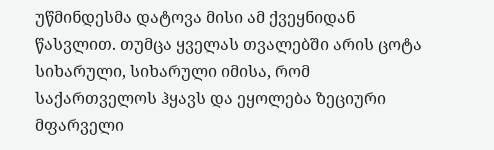უწმინდესმა დატოვა მისი ამ ქვეყნიდან წასვლით. თუმცა ყველას თვალებში არის ცოტა სიხარული, სიხარული იმისა, რომ საქართველოს ჰყავს და ეყოლება ზეციური მფარველი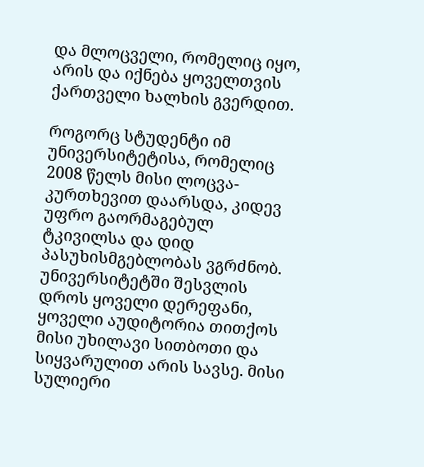და მლოცველი, რომელიც იყო, არის და იქნება ყოველთვის ქართველი ხალხის გვერდით.

როგორც სტუდენტი იმ უნივერსიტეტისა, რომელიც 2008 წელს მისი ლოცვა-კურთხევით დაარსდა, კიდევ უფრო გაორმაგებულ ტკივილსა და დიდ პასუხისმგებლობას ვგრძნობ. უნივერსიტეტში შესვლის დროს ყოველი დერეფანი, ყოველი აუდიტორია თითქოს მისი უხილავი სითბოთი და სიყვარულით არის სავსე. მისი სულიერი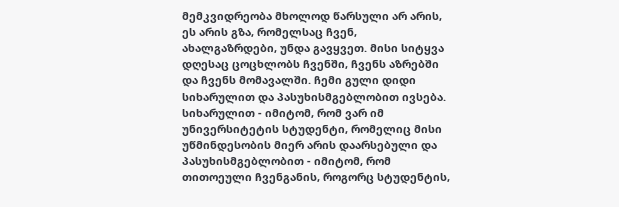მემკვიდრეობა მხოლოდ წარსული არ არის, ეს არის გზა, რომელსაც ჩვენ, ახალგაზრდები, უნდა გავყვეთ. მისი სიტყვა დღესაც ცოცხლობს ჩვენში, ჩვენს აზრებში და ჩვენს მომავალში. ჩემი გული დიდი სიხარულით და პასუხისმგებლობით ივსება. სიხარულით - იმიტომ, რომ ვარ იმ უნივერსიტეტის სტუდენტი, რომელიც მისი უწმინდესობის მიერ არის დაარსებული და პასუხისმგებლობით - იმიტომ, რომ თითოეული ჩვენგანის, როგორც სტუდენტის,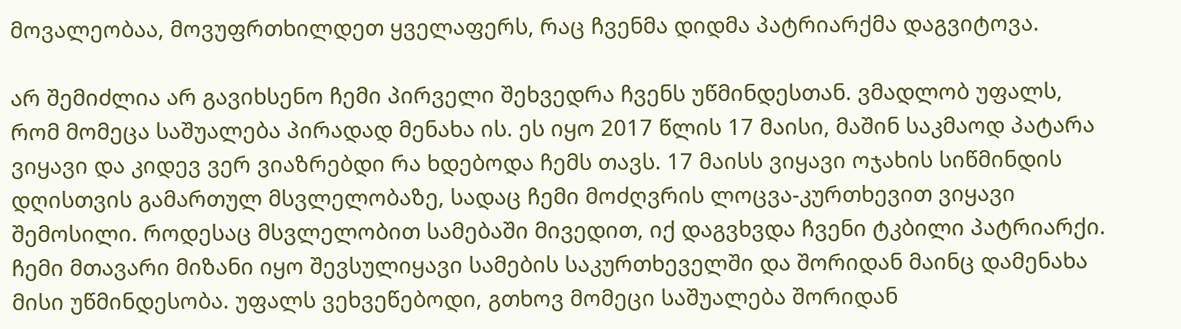მოვალეობაა, მოვუფრთხილდეთ ყველაფერს, რაც ჩვენმა დიდმა პატრიარქმა დაგვიტოვა.

არ შემიძლია არ გავიხსენო ჩემი პირველი შეხვედრა ჩვენს უწმინდესთან. ვმადლობ უფალს, რომ მომეცა საშუალება პირადად მენახა ის. ეს იყო 2017 წლის 17 მაისი, მაშინ საკმაოდ პატარა ვიყავი და კიდევ ვერ ვიაზრებდი რა ხდებოდა ჩემს თავს. 17 მაისს ვიყავი ოჯახის სიწმინდის დღისთვის გამართულ მსვლელობაზე, სადაც ჩემი მოძღვრის ლოცვა-კურთხევით ვიყავი შემოსილი. როდესაც მსვლელობით სამებაში მივედით, იქ დაგვხვდა ჩვენი ტკბილი პატრიარქი. ჩემი მთავარი მიზანი იყო შევსულიყავი სამების საკურთხეველში და შორიდან მაინც დამენახა მისი უწმინდესობა. უფალს ვეხვეწებოდი, გთხოვ მომეცი საშუალება შორიდან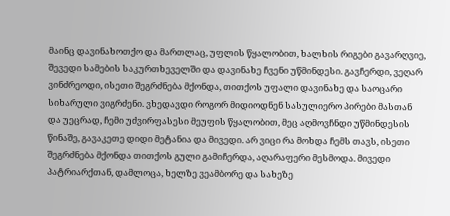მაინც დავინახოთქო და მართლაც, უფლის წყალობით, ხალხის რიგები გავარღვიე, შევედი სამების საკურთხეველში და დავინახე ჩვენი უწმინდესი. გავჩერდი, ვეღარ ვინძრეოდი, ისეთი შეგრძნება მქონდა, თითქოს უფალი დავინახე და საოცარი სიხარული ვიგრძენი. ვხედავდი როგორ მიდიოდნენ სასულიერო პირები მასთან და უეცრად, ჩემი უძვირფასესი მეუფის წყალობით, მეც აღმოვჩნდი უწმინდესის წინაშე, გავაკეთე დიდი მეტანია და მივედი. არ ვიცი რა მოხდა ჩემს თავს, ისეთი შეგრძნება მქონდა თითქოს გული გამიჩერდა, აღარაფერი მესმოდა. მივედი პატრიარქთან, დამლოცა, ხელზე ვეამბორე და სახეზე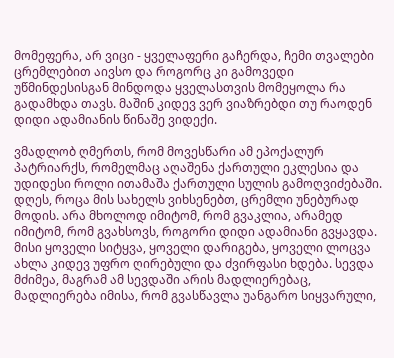მომეფერა, არ ვიცი - ყველაფერი გაჩერდა, ჩემი თვალები ცრემლებით აივსო და როგორც კი გამოვედი უწმინდესისგან მინდოდა ყველასთვის მომეყოლა რა გადამხდა თავს. მაშინ კიდევ ვერ ვიაზრებდი თუ რაოდენ დიდი ადამიანის წინაშე ვიდექი.

ვმადლობ ღმერთს, რომ მოვესწარი ამ ეპოქალურ პატრიარქს, რომელმაც აღაშენა ქართული ეკლესია და უდიდესი როლი ითამაშა ქართული სულის გამოღვიძებაში. დღეს, როცა მის სახელს ვიხსენებთ, ცრემლი უნებურად მოდის. არა მხოლოდ იმიტომ, რომ გვაკლია, არამედ იმიტომ, რომ გვახსოვს, როგორი დიდი ადამიანი გვყავდა. მისი ყოველი სიტყვა, ყოველი დარიგება, ყოველი ლოცვა ახლა კიდევ უფრო ღირებული და ძვირფასი ხდება. სევდა მძიმეა, მაგრამ ამ სევდაში არის მადლიერებაც, მადლიერება იმისა, რომ გვასწავლა უანგარო სიყვარული,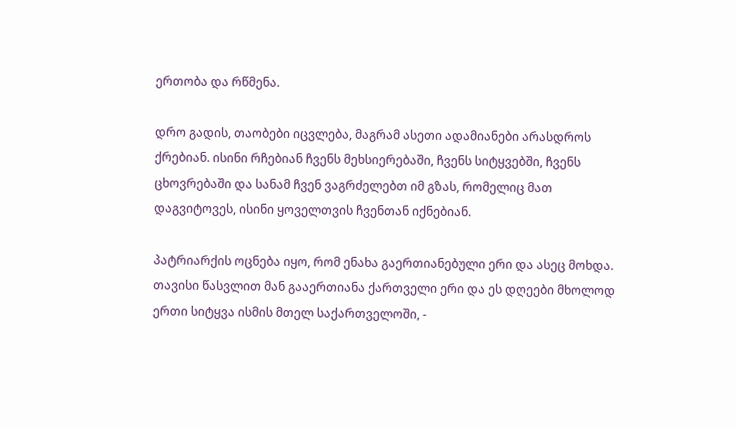ერთობა და რწმენა.

დრო გადის, თაობები იცვლება, მაგრამ ასეთი ადამიანები არასდროს ქრებიან. ისინი რჩებიან ჩვენს მეხსიერებაში, ჩვენს სიტყვებში, ჩვენს ცხოვრებაში და სანამ ჩვენ ვაგრძელებთ იმ გზას, რომელიც მათ დაგვიტოვეს, ისინი ყოველთვის ჩვენთან იქნებიან.

პატრიარქის ოცნება იყო, რომ ენახა გაერთიანებული ერი და ასეც მოხდა. თავისი წასვლით მან გააერთიანა ქართველი ერი და ეს დღეები მხოლოდ ერთი სიტყვა ისმის მთელ საქართველოში, -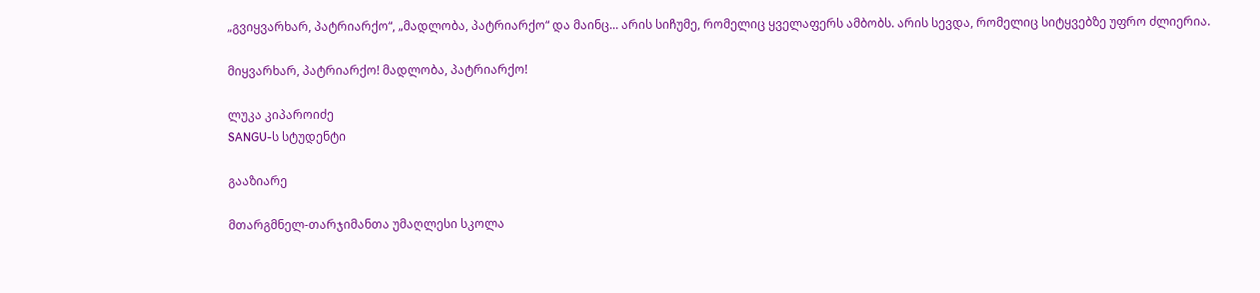„გვიყვარხარ, პატრიარქო“, „მადლობა, პატრიარქო“ და მაინც... არის სიჩუმე, რომელიც ყველაფერს ამბობს. არის სევდა, რომელიც სიტყვებზე უფრო ძლიერია.

მიყვარხარ, პატრიარქო! მადლობა, პატრიარქო!

ლუკა კიპაროიძე
SANGU-ს სტუდენტი

გააზიარე

მთარგმნელ-თარჯიმანთა უმაღლესი სკოლა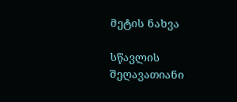მეტის ნახვა

სწავლის შეღავათიანი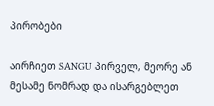პირობები

აირჩიეთ SANGU პირველ, მეორე ან მესამე ნომრად და ისარგებლეთ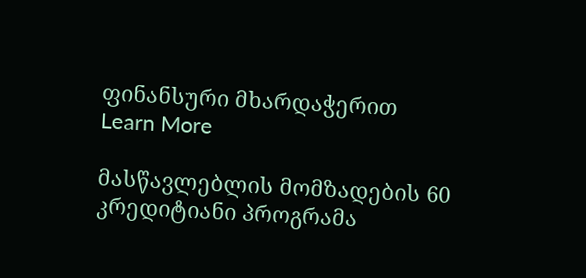ფინანსური მხარდაჭერით
Learn More

მასწავლებლის მომზადების 60 კრედიტიანი პროგრამა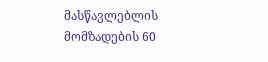მასწავლებლის მომზადების 60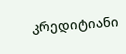კრედიტიანი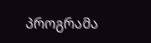პროგრამა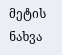მეტის ნახვა